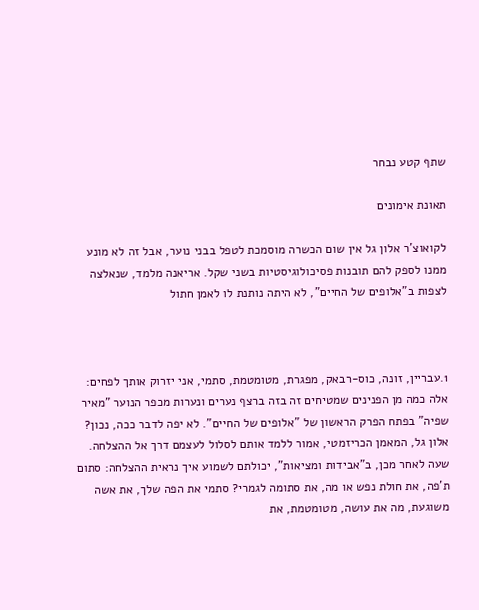שתף קטע נבחר

תאונת אימונים

לקואוצ'ר אלון גל אין שום הכשרה מוסמכת לטפל בבני נוער, אבל זה לא מונע ממנו לספק להם תובנות פסיכולוגיסטיות בשני שקל. אריאנה מלמד, שנאלצה לצפות ב"אלופים של החיים", לא היתה נותנת לו לאמן חתול



1.עבריין, זונה, כוס-רבאק, מפגרת, מטומטמת, סתמי, אני יזרוק אותך לפחים: אלה כמה מן הפנינים שמטיחים זה בזה ברצף נערים ונערות מכפר הנוער "מאיר שפיה" בפתח הפרק הראשון של "אלופים של החיים". לא יפה לדבר ככה, נכון? אלון גל, המאמן הכריזמטי, אמור ללמד אותם לסלול לעצמם דרך אל ההצלחה. שעה לאחר מכן, ב"אבידות ומציאות", יכולתם לשמוע איך נראית ההצלחה: סתום ת'פה, את חולת נפש או מה, את סתומה לגמרי? סתמי את הפה שלך, את אשה משוגעת, מה את עושה, מטומטמת, את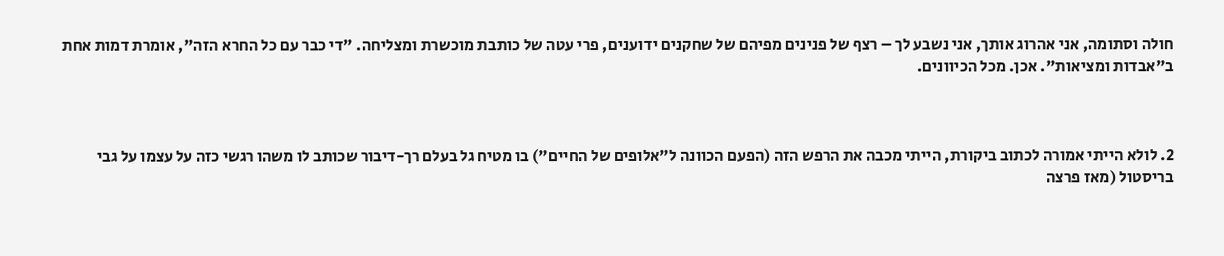חולה וסתומה, אני אהרוג אותך, אני נשבע לך – רצף של פנינים מפיהם של שחקנים ידוענים, פרי עטה של כותבת מוכשרת ומצליחה. "די כבר עם כל החרא הזה", אומרת דמות אחת ב"אבדות ומציאות". אכן. מכל הכיוונים.



2. לולא הייתי אמורה לכתוב ביקורת, הייתי מכבה את הרפש הזה (הפעם הכוונה ל"אלופים של החיים") בו מטיח גל בעלם רך-דיבור שכותב לו משהו רגשי כזה על עצמו על גבי בריסטול (מאז פרצה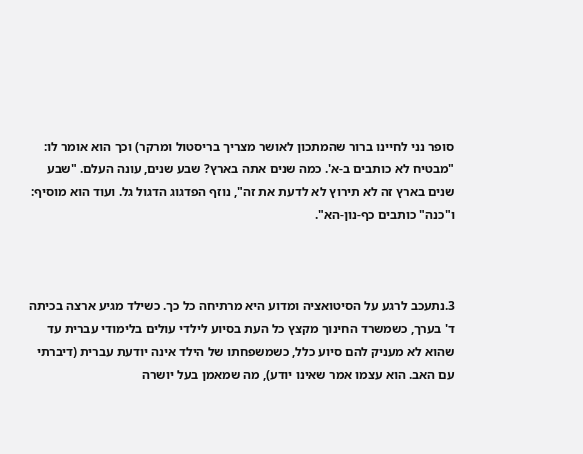סופר נני לחיינו ברור שהמתכון לאושר מצריך בריסטול ומרקר) וכך הוא אומר לו: "מבטיח לא כותבים ב-א'. כמה שנים אתה בארץ? שבע שנים, עונה העלם. "שבע שנים בארץ זה לא תירוץ לא לדעת את זה", נוזף הפדגוג הדגול גל. ועוד הוא מוסיף: ו"כנה" כותבים כף-נון-הא".



3.נתעכב לרגע על הסיטואציה ומדוע היא מרתיחה כל כך. כשילד מגיע ארצה בכיתה ד' בערך, כשמשרד החינוך מקצץ כל העת בסיוע לילדי עולים בלימודי עברית עד שהוא לא מעניק להם סיוע כלל, כשמשפחתו של הילד אינה יודעת עברית (דיברתי עם האב. הוא עצמו אמר שאינו יודע), מה שמאמן בעל יושרה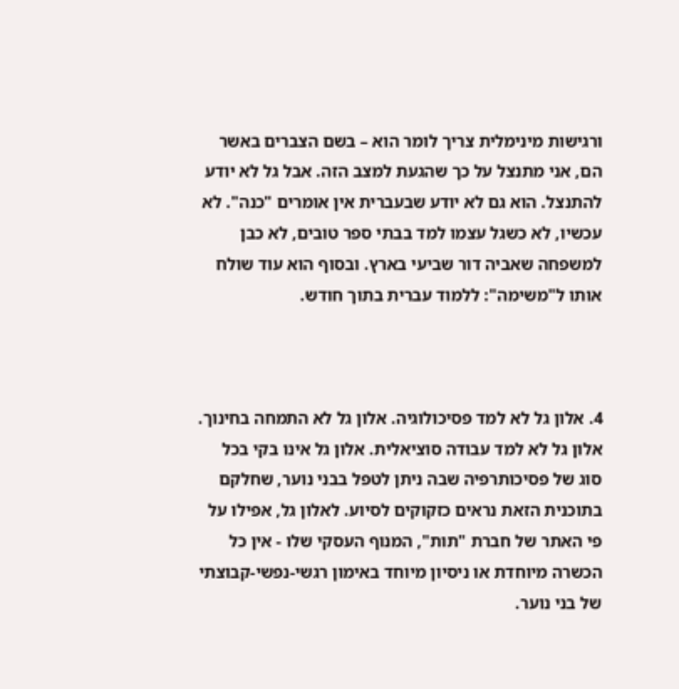ורגישות מינימלית צריך לומר הוא – בשם הצברים באשר הם, אני מתנצל על כך שהגעת למצב הזה. אבל גל לא יודע להתנצל. הוא גם לא יודע שבעברית אין אומרים "כנה". לא עכשיו, לא כשגל עצמו למד בבתי ספר טובים, לא כבן למשפחה שאביה דור שביעי בארץ. ובסוף הוא עוד שולח אותו ל"משימה": ללמוד עברית בתוך חודש.



4. אלון גל לא למד פסיכולוגיה. אלון גל לא התמחה בחינוך. אלון גל לא למד עבודה סוציאלית. אלון גל אינו בקי בכל סוג של פסיכותרפיה שבה ניתן לטפל בבני נוער, שחלקם בתוכנית הזאת נראים כזקוקים לסיוע. לאלון גל, אפילו על פי האתר של חברת "תות", המנוף העסקי שלו - אין כל הכשרה מיוחדת או ניסיון מיוחד באימון רגשי-נפשי-קבוצתי של בני נוער.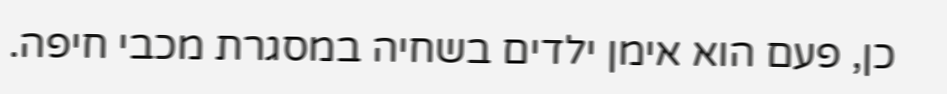כן, פעם הוא אימן ילדים בשחיה במסגרת מכבי חיפה.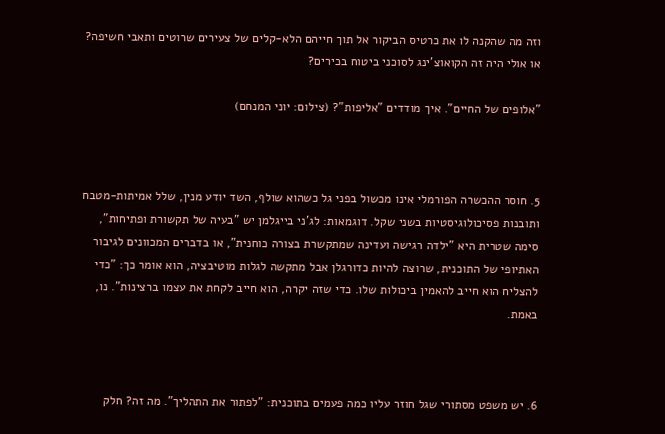וזה מה שהקנה לו את כרטיס הביקור אל תוך חייהם הלא-קלים של צעירים שרוטים ותאבי חשיפה? או אולי היה זה הקואוצ'ינג לסוכני ביטוח בכירים?

"אלופים של החיים". איך מודדים "אליפות"? (צילום: יוני המנחם)



5. חוסר ההכשרה הפורמלי אינו מכשול בפני גל כשהוא שולף, השד יודע מנין, שלל אמיתות-מטבח ותובנות פסיכולוגיסטיות בשני שקל. דוגמאות: לג'ני בייגלמן יש "בעיה של תקשורת ופתיחות", סימה שטרית היא "ילדה רגישה ועדינה שמתקשרת בצורה כוחנית", או בדברים המכוונים לגיבור האתיופי של התוכנית, שרוצה להיות כדורגלן אבל מתקשה לגלות מוטיבציה, הוא אומר כך: "כדי להצליח הוא חייב להאמין ביכולות שלו. כדי שזה יקרה, הוא חייב לקחת את עצמו ברצינות". נו, באמת.



6. יש משפט מסתורי שגל חוזר עליו כמה פעמים בתוכנית: "לפתור את התהליך". מה זה? חלק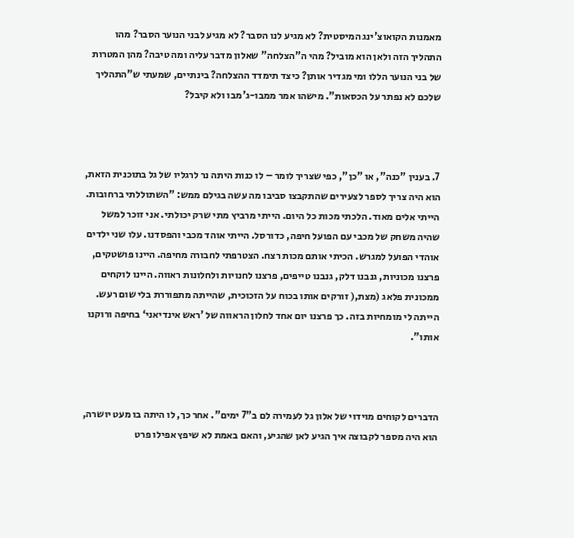מאמנות הקואוצ'ינג המיסטית? לא מגיע לנו הסבר? לא מגיע לבני הנוער הסבר? מהו התהליך הזה ולאן הוא מוביל? מהי ה"הצלחה" שאלון מדבר עליה ומה טיבה? מהן המטרות של בני הנוער הללו ומי מגדיר אותן? כיצד תימדד ההצלחה? בינתיים, שמעתי ש"התהליך שלכם לא נפתר על הכסאות". מישהו אמר ממבו-ג'מבו ולא קיבל?



7. בענין "כנה", או "כן", כפי שצריך לומר – לו כנות היתה נר לרגליו של גל בתוכנית הזאת, הוא היה צריך לספר לצעירים שהתקבצו סביבו מה עשה בגילם ממש: "השתוללתי ברחובות. הייתי אלים מאוד. הלכתי מכות כל היום. הייתי מרביץ מתי שרק יכולתי. אני זוכר למשל שהיה משחק של מכבי עם הפועל חיפה, כדורסל. הייתי אוהד מכבי והפסדנו. עלו שני ילדים אוהדי הפועל למגרש. הכיתי אותם מכות רצח. הצטרפתי לחבורה מחיפה. היינו פושטקים, פרצנו מכוניות, גנבנו דלק, גנבנו טייפים, פרצנו לחנויות ולחלונות ראווה. היינו לוקחים ממכונית פלאג (מצת,( זורקים אותו בכוח על הזכוכית, שהייתה מתפוררת בלי שום רעש. הייתה לי מומחיות בזה. כך פרצנו יום אחד לחלון הראווה של ’ראש אינדיאני‘ בחיפה ורוקנו אותו".



הדברים לקוחים מוידוי של אלון גל לעמירה לם ב"7 ימים". אחר כך, לו היתה בו מעט יושרה, הוא היה מספר לקבוצה איך הגיע לאן שהגיע, והאם באמת לא שיפץ אפילו פרט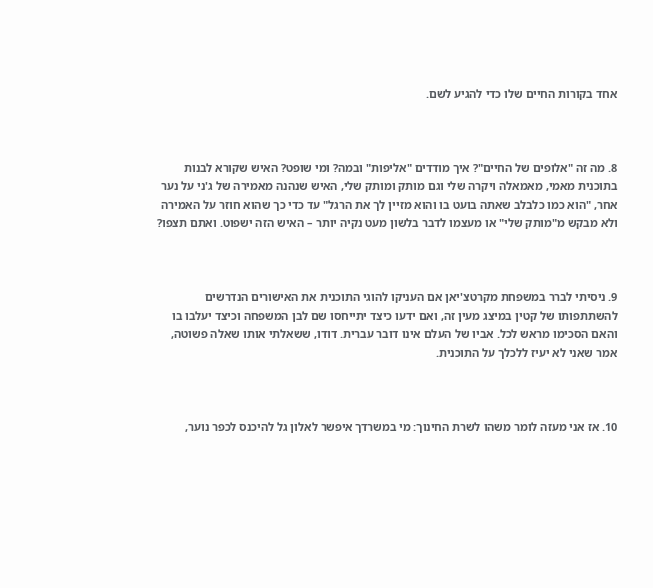אחד בקורות החיים שלו כדי להגיע לשם.



8. מה זה "אלופים של החיים"? איך מודדים "אליפות" ובמה? ומי שופט? האיש שקורא לבנות בתוכנית מאמי, מאמאלה ויקרה שלי וגם מותק ומותק שלי, האיש שנהנה מאמירה של ג'ני על נער אחר, "הוא כמו כלבלב שאתה בועט בו והוא מזיין לך את הרגל" עד כדי כך שהוא חוזר על האמירה ולא מבקש מ"מותק שלי" או מעצמו לדבר בלשון מעט נקיה יותר – האיש הזה ישפוט. ואתם תצפו?



9. ניסיתי לברר במשפחת מקרטצ'יאן אם העניקו להוגי התוכנית את האישורים הנדרשים להשתתפותו של קטין במיצג מעין זה, ואם ידעו כיצד יתייחסו שם לבן המשפחה וכיצד יעלבו בו והאם הסכימו מראש לכל. אביו של העלם אינו דובר עברית. דודו, ששאלתי אותו שאלה פשוטה, אמר שאני לא יעיז ללכלך על התוכנית.



10. אז אני מעזה לומר משהו לשרת החינוך: מי במשרדך איפשר לאלון גל להיכנס לכפר נוער,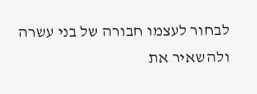לבחור לעצמו חבורה של בני עשרה ולהשאיר את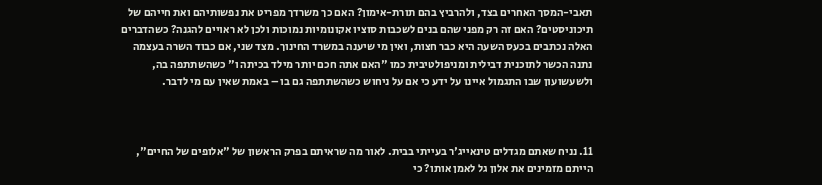תאבי-המסך האחרים בצד, ולהרביץ בהם תורת-אימון? האם כך משרדך מפריט את נפשותיהם ואת חייהם של תיכוניסטים? האם זה רק מפני שהם בנים לשכבות סוציו אקונומיות נמוכות ולכן לא ראויים להגנה? כשהדברים האלה נכתבים בכעס השעה היא כבר חצות, ואין מי שיענה במשרד החינוך. מצד שני, אם כבוד השרה בעצמה נתנה הכשר לתוכנית דבילית ומניפולטיבית כמו "האם אתה חכם יותר מילד בכיתה ו" כשהשתתפה בה, ולשעשועון שבו התגמול איינו על ידע כי אם על ניחוש כשהשתתפה גם בו – באמת שאין עם מי לדבר.



11. נניח שאתם מגדלים טינאייג'ר בעייתי בבית. לאור מה שראיתם בפרק הראשון של "אלופים של החיים", הייתם מזמינים את אלון גל לאמן אותו? כי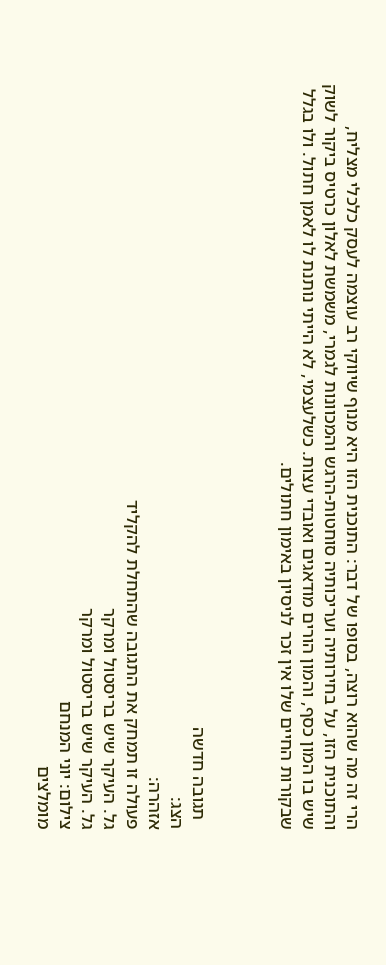הרי זה מה שהוא רוצה, בסופו של דבר: התוכנית הזו היא מנוף שיווקי רב עוצמה לעסק כלכלי מצליח, והתוכנית הזו, על בחירותיה ועריכותיה סוחטות-הרגש והמכוונות לגמרי, משמשת לאלון כרטיס ביקור לשוק שיש בו המון כסף, והמון הורים מודאגים ואובדי עצות. כשלעצמי, לא הייתי נותנת לו לאמן חתול. ולו בגלל שבקורות החיים שלו אין זכר לניסיון באימון חתולים.



  תגובה חדשה
הצג:
אזהרה:
פעולה זו תמחק את התגובה שהתחלת להקליד
גל. העיקר שיש בריסטול ומרקר
גל. העיקר שיש בריסטול ומרקר
צילום: יוני המנחם
מומלצים